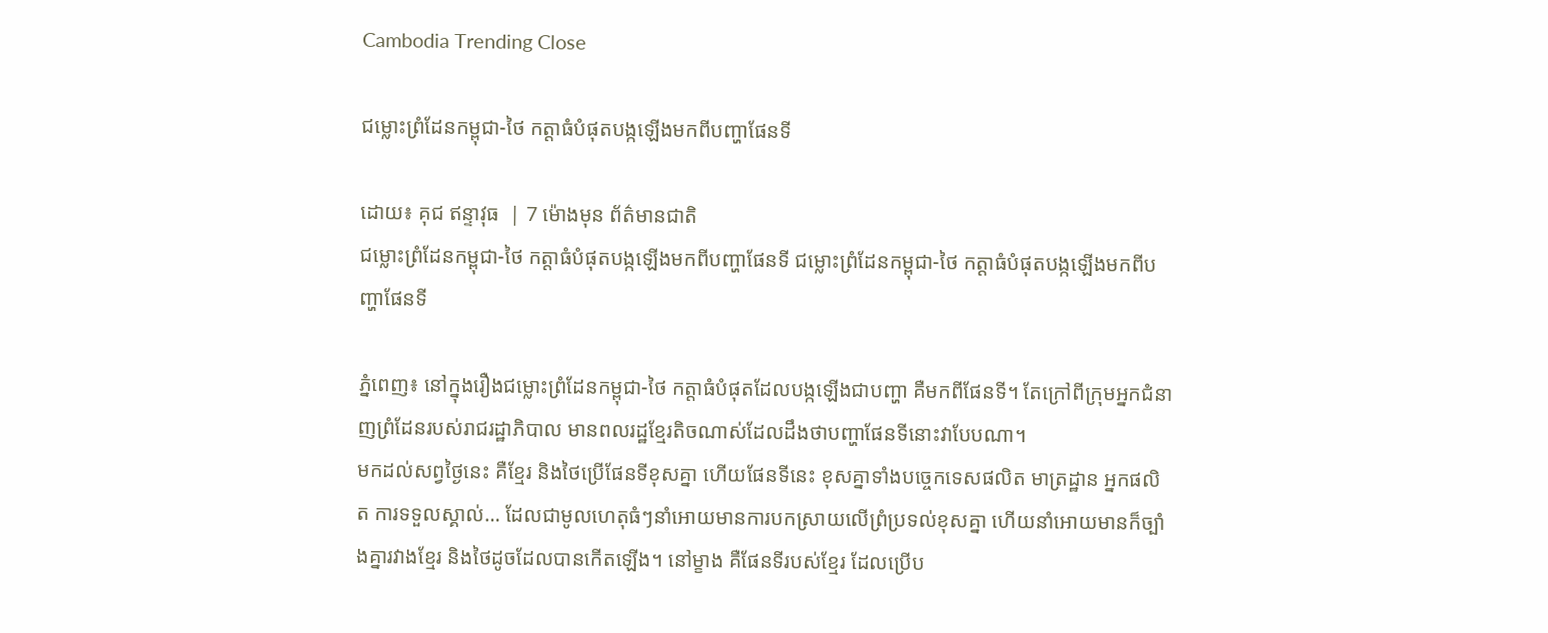Cambodia Trending Close

ជម្លោះព្រំដែនកម្ពុជា-ថៃ កត្តាធំបំផុតបង្កឡើងមកពីបញ្ហាផែនទី

ដោយ៖ គុជ ឥន្ទាវុធ  | 7 ម៉ោងមុន ព័ត៌មានជាតិ
ជម្លោះព្រំដែនកម្ពុជា-ថៃ កត្តាធំបំផុតបង្កឡើងមកពីបញ្ហាផែនទី ជម្លោះព្រំដែនកម្ពុជា-ថៃ កត្តាធំបំផុតបង្កឡើងមកពីបញ្ហាផែនទី

ភ្នំពេញ៖ នៅក្នុងរឿងជម្លោះព្រំដែនកម្ពុជា-ថៃ កត្តាធំបំផុតដែលបង្កឡើងជាបញ្ហា គឺមកពីផែនទី។ តែក្រៅពីក្រុមអ្នកជំនាញព្រំដែនរបស់រាជរដ្ឋាភិបាល មានពលរដ្ឋខ្មែរតិចណាស់ដែលដឹងថាបញ្ហាផែនទីនោះវាបែបណា។
មកដល់សព្វថ្ងៃនេះ គឺខ្មែរ និងថៃប្រើផែនទីខុសគ្នា ហើយផែនទីនេះ ខុសគ្នាទាំងបច្ចេកទេសផលិត មាត្រដ្ឋាន អ្នកផលិត ការទទួលស្គាល់… ដែលជាមូលហេតុធំៗនាំអោយមានការបកស្រាយលើព្រំប្រទល់ខុសគ្នា ហើយនាំអោយមានក៏ច្បាំងគ្នារវាងខ្មែរ និងថៃដូចដែលបានកើតឡើង។ នៅម្ខាង គឺផែនទីរបស់ខ្មែរ ដែលប្រើប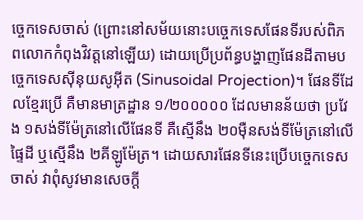ច្ចេកទេសចាស់ (ព្រោះនៅសម័យនោះបច្ចេកទេសផែនទីរបស់ពិភពលោកកំពុងវិវត្តនៅឡើយ) ដោយប្រើប្រព័ន្ធបង្ហាញផែនដីតាមបច្ចេកទេសស៊ីនុយសូអ៊ីត (Sinusoidal Projection)។ ផែនទីដែលខ្មែរប្រើ គឺមានមាត្រដ្ឋាន ១/២០០០០០ ដែលមានន័យថា ប្រវែង ១សង់ទីម៉ែត្រនៅលើផែនទី គឺស្មើនឹង ២០ម៉ឺនសង់ទីម៉ែត្រនៅលើផ្ទៃដី ឬស្មើនឹង ២គីឡូម៉ែត្រ។ ដោយសារផែនទីនេះប្រើបច្ចេកទេសចាស់ វាពុំសូវមានសេចក្ដី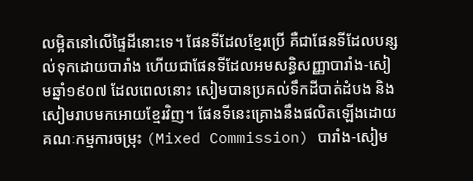លម្អិតនៅលើផ្ទៃដីនោះទេ។ ផែនទីដែលខ្មែរប្រើ គឺជាផែនទីដែលបន្សល់ទុកដោយបារាំង ហើយជាផែនទីដែលអមសន្ធិសញ្ញាបារាំង-សៀមឆ្នាំ១៩០៧ ដែលពេលនោះ សៀមបានប្រគល់ទឹកដីបាត់ដំបង និងសៀមរាបមកអោយខ្មែរវិញ។ ផែនទីនេះគ្រោងនឹងផលិតឡើងដោយគណៈកម្មការចម្រុះ (Mixed Commission) បារាំង-សៀម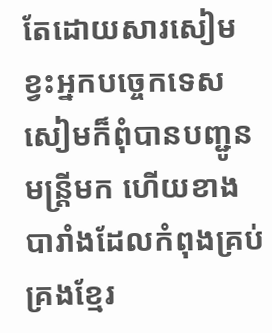តែដោយសារសៀមខ្វះអ្នកបច្ចេកទេស សៀមក៏ពុំបានបញ្ជូនមន្ត្រីមក ហើយខាងបារាំងដែលកំពុងគ្រប់គ្រងខ្មែរ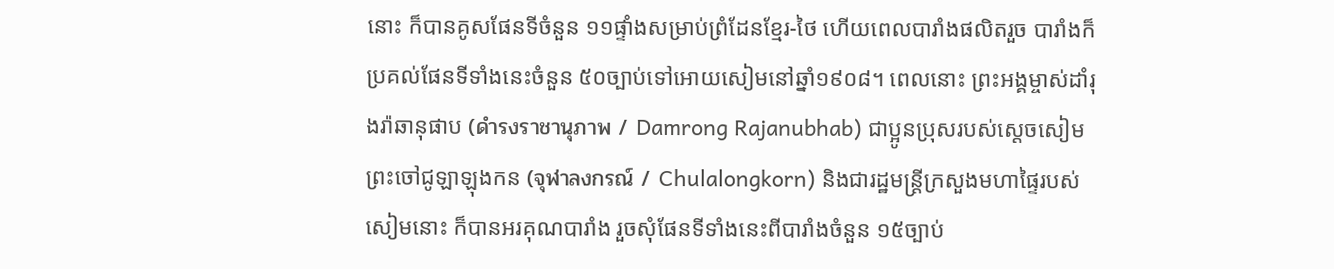នោះ ក៏បានគូសផែនទីចំនួន ១១ផ្ទាំងសម្រាប់ព្រំដែនខ្មែរ-ថៃ ហើយពេលបារាំងផលិតរួច បារាំងក៏ប្រគល់ផែនទីទាំងនេះចំនួន ៥០ច្បាប់ទៅអោយសៀមនៅឆ្នាំ១៩០៨។ ពេលនោះ ព្រះអង្គម្ចាស់ដាំរុងរ៉ាឆានុផាប (ดำรงราชานุภาพ / Damrong Rajanubhab) ជាប្អូនប្រុសរបស់ស្ដេចសៀមព្រះចៅជូឡាឡុងកន (จุฬาลงกรณ์ / Chulalongkorn) និងជារដ្ឋមន្ត្រីក្រសួងមហាផ្ទៃរបស់សៀមនោះ ក៏បានអរគុណបារាំង រួចសុំផែនទីទាំងនេះពីបារាំងចំនួន ១៥ច្បាប់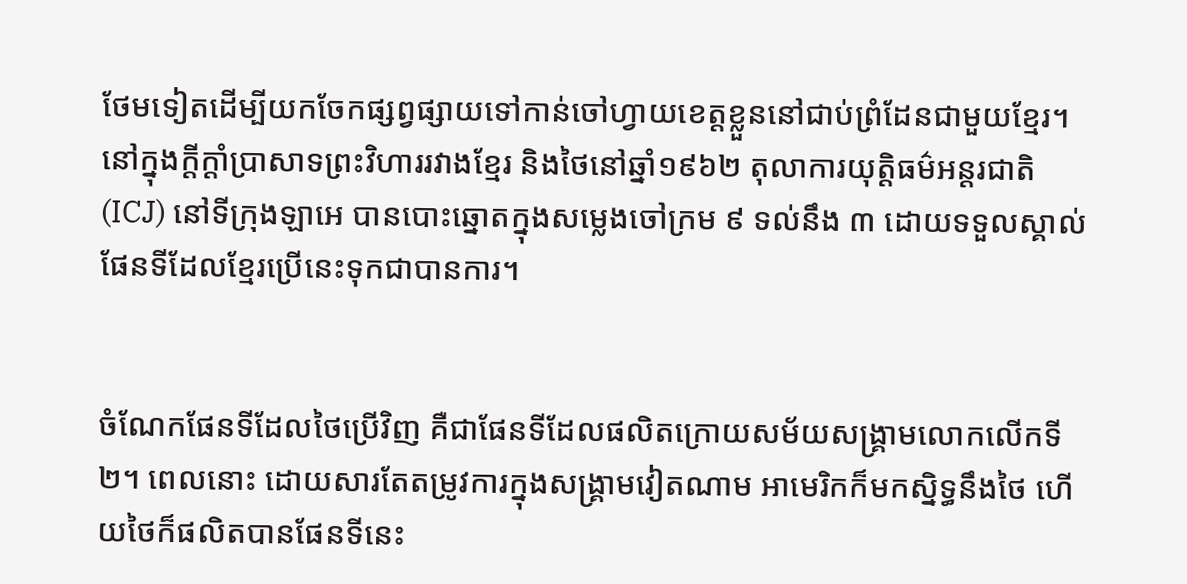ថែមទៀតដើម្បីយកចែកផ្សព្វផ្សាយទៅកាន់ចៅហ្វាយខេត្តខ្លួននៅជាប់ព្រំដែនជាមួយខ្មែរ។ នៅក្នុងក្ដីក្ដាំប្រាសាទព្រះវិហាររវាងខ្មែរ និងថៃនៅឆ្នាំ១៩៦២ តុលាការយុត្តិធម៌អន្តរជាតិ (ICJ) នៅទីក្រុងឡាអេ បានបោះឆ្នោតក្នុងសម្លេងចៅក្រម ៩ ទល់នឹង ៣ ដោយទទួលស្គាល់ផែនទីដែលខ្មែរប្រើនេះទុកជាបានការ។


ចំណែកផែនទីដែលថៃប្រើវិញ គឺជាផែនទីដែលផលិតក្រោយសម័យសង្គ្រាមលោកលើកទី២។ ពេលនោះ ដោយសារតែតម្រូវការក្នុងសង្គ្រាមវៀតណាម អាមេរិកក៏មកស្និទ្ធនឹងថៃ ហើយថៃក៏ផលិតបានផែនទីនេះ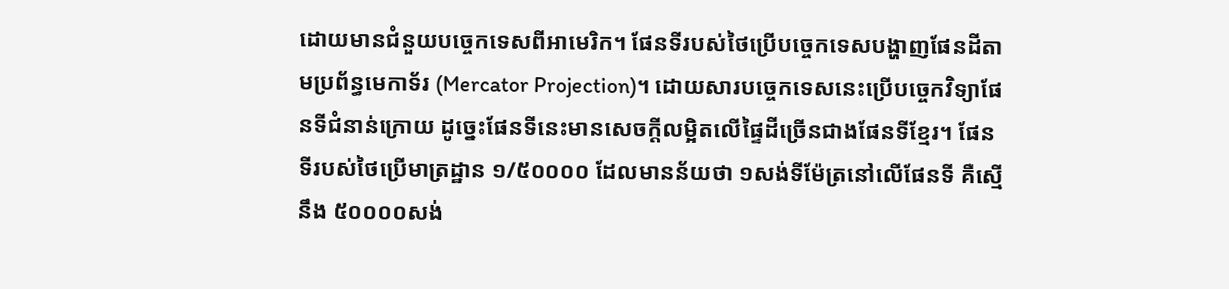ដោយមានជំនួយបច្ចេកទេសពីអាមេរិក។ ផែនទីរបស់ថៃប្រើបច្ចេកទេសបង្ហាញផែនដីតាមប្រព័ន្ធមេកាទ័រ (Mercator Projection)។ ដោយសារបច្ចេកទេសនេះប្រើបច្ចេកវិទ្យាផែនទីជំនាន់ក្រោយ ដូច្នេះផែនទីនេះមានសេចក្ដីលម្អិតលើផ្ទៃដីច្រើនជាងផែនទីខ្មែរ។ ផែនទីរបស់ថៃប្រើមាត្រដ្ឋាន ១/៥០០០០ ដែលមានន័យថា ១សង់ទីម៉ែត្រនៅលើផែនទី គឺស្មើនឹង ៥០០០០សង់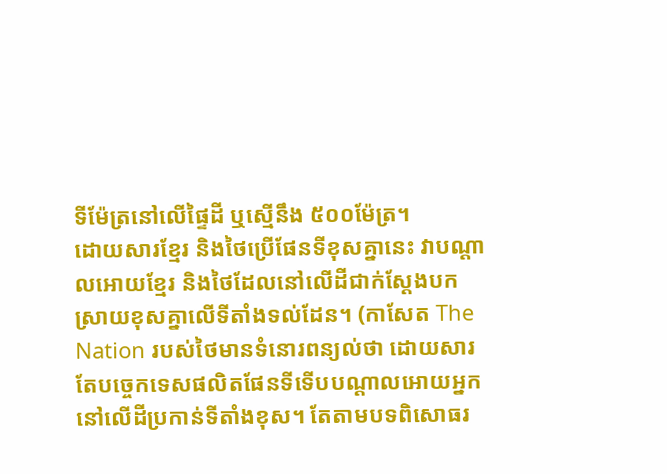ទីម៉ែត្រនៅលើផ្ទៃដី ឬស្មើនឹង ៥០០ម៉ែត្រ។
ដោយសារខ្មែរ និងថៃប្រើផែនទីខុសគ្នានេះ វាបណ្ដាលអោយខ្មែរ និងថៃដែលនៅលើដីជាក់ស្ដែងបកស្រាយខុសគ្នាលើទីតាំងទល់ដែន។ (កាសែត The Nation របស់ថៃមានទំនោរពន្យល់ថា ដោយសារតែបច្ចេកទេសផលិតផែនទីទើបបណ្ដាលអោយអ្នកនៅលើដីប្រកាន់ទីតាំងខុស។ តែតាមបទពិសោធរ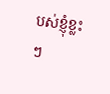បស់ខ្ញុំខ្លះៗ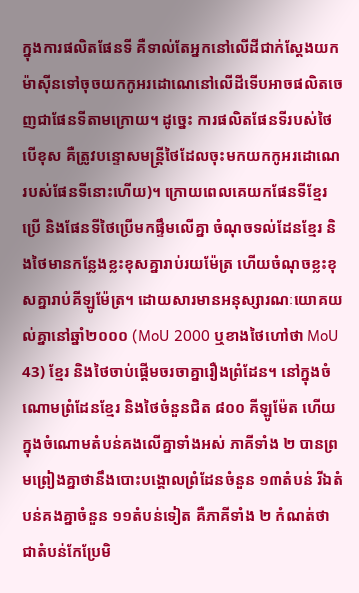ក្នុងការផលិតផែនទី គឺទាល់តែអ្នកនៅលើដីជាក់ស្ដែងយកម៉ាស៊ីនទៅចុចយកកូអរដោណេនៅលើដីទើបអាចផលិតចេញជាផែនទីតាមក្រោយ។ ដូច្នេះ ការផលិតផែនទីរបស់ថៃ បើខុស គឺត្រូវបន្ទោសមន្ត្រីថៃដែលចុះមកយកកូអរដោណេរបស់ផែនទីនោះហើយ)។ ក្រោយពេលគេយកផែនទីខ្មែរប្រើ និងផែនទីថៃប្រើមកផ្ទឹមលើគ្នា ចំណុចទល់ដែនខ្មែរ និងថៃមានកន្លែងខ្លះខុសគ្នារាប់រយម៉ែត្រ ហើយចំណុចខ្លះខុសគ្នារាប់គីឡូម៉ែត្រ។ ដោយសារមានអនុស្សារណៈយោគយល់គ្នានៅឆ្នាំ២០០០ (MoU 2000 ឬខាងថៃហៅថា MoU 43) ខ្មែរ និងថៃចាប់ផ្ដើមចរចាគ្នារឿងព្រំដែន។ នៅក្នុងចំណោមព្រំដែនខ្មែរ និងថៃចំនួនជិត ៨០០ គីឡូម៉ែត ហើយក្នុងចំណោមតំបន់គងលើគ្នាទាំងអស់ ភាគីទាំង ២ បានព្រមព្រៀងគ្នាថានឹងបោះបង្គោលព្រំដែនចំនួន ១៣តំបន់ រីឯតំបន់គងគ្នាចំនួន ១១តំបន់ទៀត គឺភាគីទាំង ២ កំណត់ថាជាតំបន់កែប្រែមិ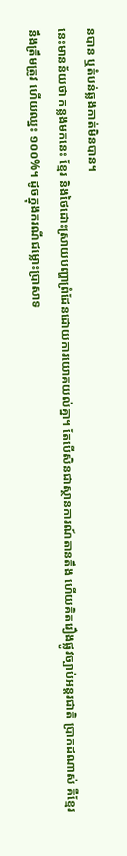នបាន ឬតំបន់ឆ្លងកាត់មិនបាន។
នេះមានន័យថា កន្លងមកនេះ ខ្មែរ និងថៃដោះស្រាយបញ្ហាព្រំដែនដោយការយោគយល់គ្នា។ តែបើសិនជាស្ថានការណ៍តានតឹង ហើយគិតរឿងផ្លូវច្បាប់អន្តរជាតិ ប្រាកដណាស់ គឺខ្មែរនឹងត្រឹមត្រូវ ហើយឈ្នះ ១០០%។ ដូចក្នុងករណីជម្លោះប្រាសាទ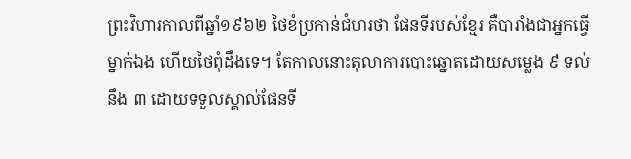ព្រះវិហារកាលពីឆ្នាំ១៩៦២ ថៃខំប្រកាន់ជំហរថា ផែនទីរបស់ខ្មែរ គឺបារាំងជាអ្នកធ្វើម្នាក់ឯង ហើយថៃពុំដឹងទេ។ តែកាលនោះតុលាការបោះឆ្នោតដោយសម្លេង ៩ ទល់នឹង ៣ ដោយទទួលស្គាល់ផែនទី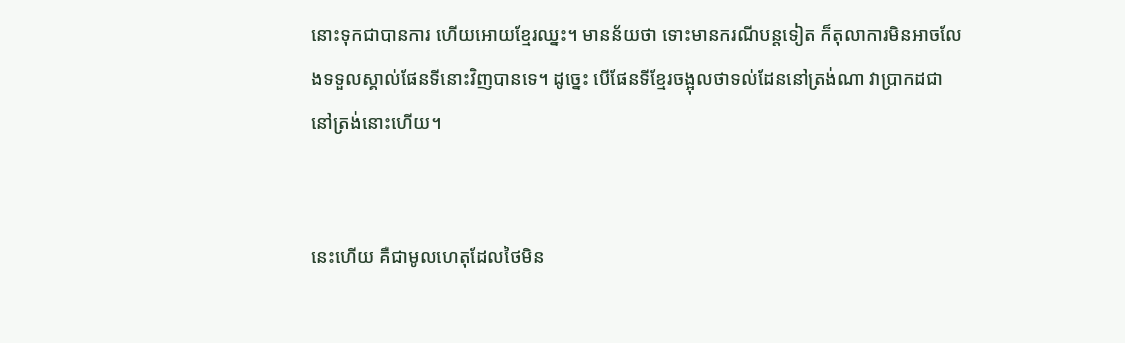នោះទុកជាបានការ ហើយអោយខ្មែរឈ្នះ។ មានន័យថា ទោះមានករណីបន្តទៀត ក៏តុលាការមិនអាចលែងទទួលស្គាល់ផែនទីនោះវិញបានទេ។ ដូច្នេះ បើផែនទីខ្មែរចង្អុលថាទល់ដែននៅត្រង់ណា វាប្រាកដជានៅត្រង់នោះហើយ។


នេះហើយ គឺជាមូលហេតុដែលថៃមិន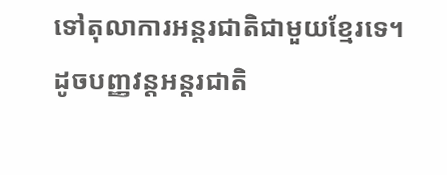ទៅតុលាការអន្តរជាតិជាមួយខ្មែរទេ។ ដូចបញ្ញវន្តអន្តរជាតិ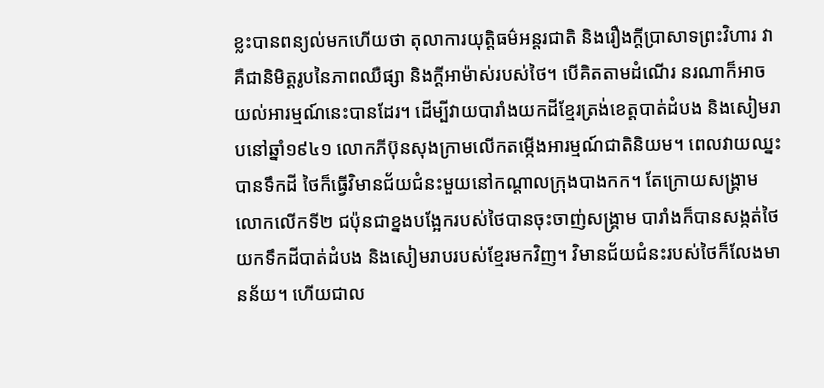ខ្លះបានពន្យល់មកហើយថា តុលាការយុត្តិធម៌អន្តរជាតិ និងរឿងក្ដីប្រាសាទព្រះវិហារ វាគឺជានិមិត្តរូបនៃភាពឈឺផ្សា និងក្ដីអាម៉ាស់របស់ថៃ។ បើគិតតាមដំណើរ នរណាក៏អាចយល់អារម្មណ៍នេះបានដែរ។ ដើម្បីវាយបារាំងយកដីខ្មែរត្រង់ខេត្តបាត់ដំបង និងសៀមរាបនៅឆ្នាំ១៩៤១ លោកភីប៊ុនសុងក្រាមលើកតម្កើងអារម្មណ៍ជាតិនិយម។ ពេលវាយឈ្នះបានទឹកដី ថៃក៏ធ្វើវិមានជ័យជំនះមួយនៅកណ្ដាលក្រុងបាងកក។ តែក្រោយសង្គ្រាមលោកលើកទី២ ជប៉ុនជាខ្នងបង្អែករបស់ថៃបានចុះចាញ់សង្គ្រាម បារាំងក៏បានសង្កត់ថៃយកទឹកដីបាត់ដំបង និងសៀមរាបរបស់ខ្មែរមកវិញ។ វិមានជ័យជំនះរបស់ថៃក៏លែងមានន័យ។ ហើយជាល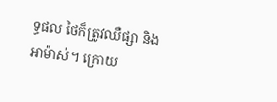ទ្ធផល ថៃក៏ត្រូវឈឺផ្សា និងអាម៉ាស់។ ក្រោយ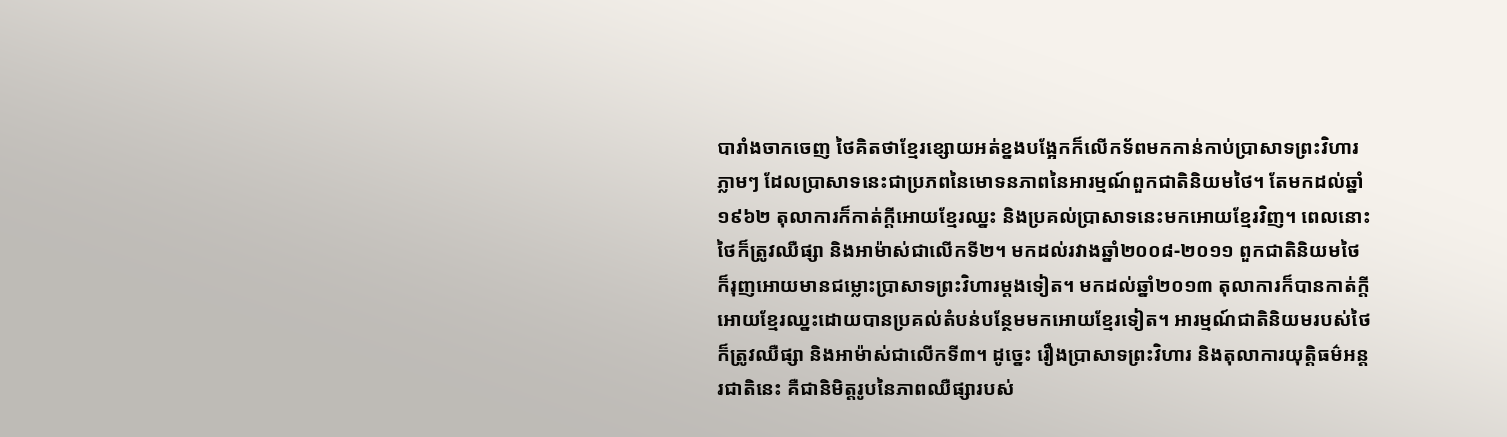បារាំងចាកចេញ ថៃគិតថាខ្មែរខ្សោយអត់ខ្នងបង្អែកក៏លើកទ័ពមកកាន់កាប់ប្រាសាទព្រះវិហារភ្លាមៗ ដែលប្រាសាទនេះជាប្រភពនៃមោទនភាពនៃអារម្មណ៍ពួកជាតិនិយមថៃ។ តែមកដល់ឆ្នាំ១៩៦២ តុលាការក៏កាត់ក្ដីអោយខ្មែរឈ្នះ និងប្រគល់ប្រាសាទនេះមកអោយខ្មែរវិញ។ ពេលនោះ ថៃក៏ត្រូវឈឺផ្សា និងអាម៉ាស់ជាលើកទី២។ មកដល់រវាងឆ្នាំ២០០៨-២០១១ ពួកជាតិនិយមថៃក៏រុញអោយមានជម្លោះប្រាសាទព្រះវិហារម្ដងទៀត។ មកដល់ឆ្នាំ២០១៣ តុលាការក៏បានកាត់ក្ដីអោយខ្មែរឈ្នះដោយបានប្រគល់តំបន់បន្ថែមមកអោយខ្មែរទៀត។ អារម្មណ៍ជាតិនិយមរបស់ថៃក៏ត្រូវឈឺផ្សា និងអាម៉ាស់ជាលើកទី៣។ ដូច្នេះ រឿងប្រាសាទព្រះវិហារ និងតុលាការយុត្តិធម៌អន្តរជាតិនេះ គឺជានិមិត្តរូបនៃភាពឈឺផ្សារបស់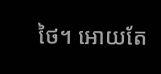ថៃ។ អោយតែ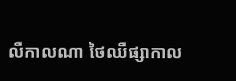លឺកាលណា ថៃឈឺផ្សាកាល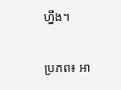ហ្នឹង។

ប្រភព៖ អា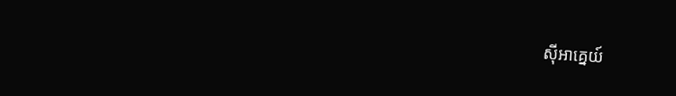ស៊ីអាគ្នេយ៍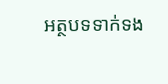អត្ថបទទាក់ទង